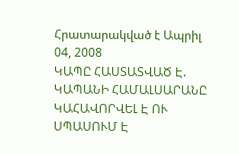Հրատարակված է Ապրիլ 04, 2008
ԿԱՊԸ ՀԱՍՏԱՏՎԱԾ Է. ԿԱՊԱՆԻ ՀԱՄԱԼՍԱՐԱՆԸ ԿԱՀԱՎՈՐՎԵԼ Է ՈՒ ՍՊԱՍՈՒՄ Է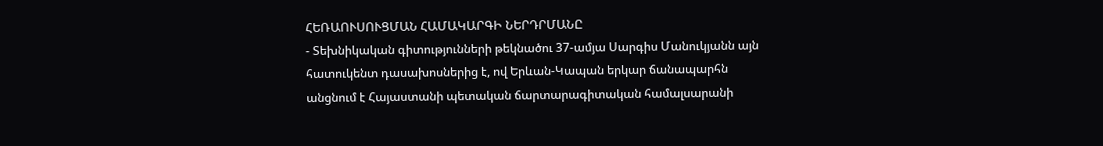ՀԵՌԱՈՒՍՈՒՑՄԱՆ ՀԱՄԱԿԱՐԳԻ ՆԵՐԴՐՄԱՆԸ
- Տեխնիկական գիտությունների թեկնածու 37-ամյա Սարգիս Մանուկյանն այն հատուկենտ դասախոսներից է, ով Երևան-Կապան երկար ճանապարհն անցնում է Հայաստանի պետական ճարտարագիտական համալսարանի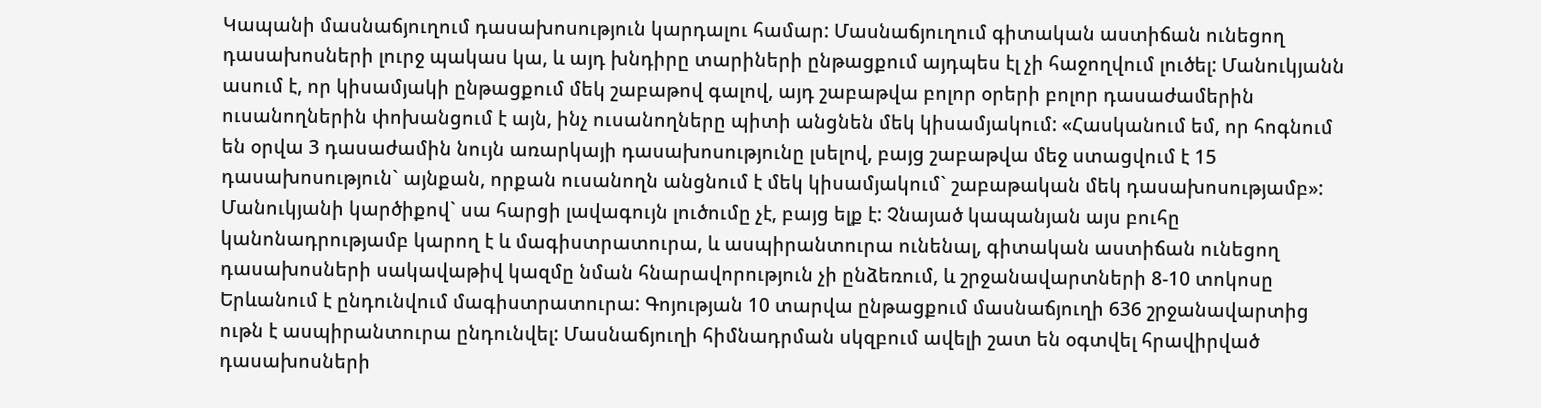Կապանի մասնաճյուղում դասախոսություն կարդալու համար: Մասնաճյուղում գիտական աստիճան ունեցող դասախոսների լուրջ պակաս կա, և այդ խնդիրը տարիների ընթացքում այդպես էլ չի հաջողվում լուծել: Մանուկյանն ասում է, որ կիսամյակի ընթացքում մեկ շաբաթով գալով, այդ շաբաթվա բոլոր օրերի բոլոր դասաժամերին ուսանողներին փոխանցում է այն, ինչ ուսանողները պիտի անցնեն մեկ կիսամյակում: «Հասկանում եմ, որ հոգնում են օրվա 3 դասաժամին նույն առարկայի դասախոսությունը լսելով, բայց շաբաթվա մեջ ստացվում է 15 դասախոսություն` այնքան, որքան ուսանողն անցնում է մեկ կիսամյակում` շաբաթական մեկ դասախոսությամբ»: Մանուկյանի կարծիքով` սա հարցի լավագույն լուծումը չէ, բայց ելք է: Չնայած կապանյան այս բուհը կանոնադրությամբ կարող է և մագիստրատուրա, և ասպիրանտուրա ունենալ, գիտական աստիճան ունեցող դասախոսների սակավաթիվ կազմը նման հնարավորություն չի ընձեռում, և շրջանավարտների 8-10 տոկոսը Երևանում է ընդունվում մագիստրատուրա: Գոյության 10 տարվա ընթացքում մասնաճյուղի 636 շրջանավարտից ութն է ասպիրանտուրա ընդունվել: Մասնաճյուղի հիմնադրման սկզբում ավելի շատ են օգտվել հրավիրված դասախոսների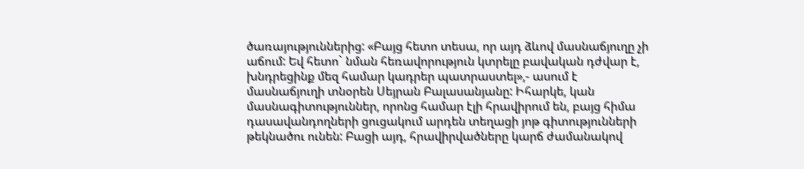ծառայություններից: «Բայց հետո տեսա, որ այդ ձևով մասնաճյուղը չի աճում: Եվ հետո` նման հեռավորություն կտրելը բավական դժվար է, խնդրեցինք մեզ համար կադրեր պատրաստել»,- ասում է մասնաճյուղի տնօրեն Սեյրան Բալասանյանը: Իհարկե, կան մասնագիտություններ, որոնց համար էլի հրավիրում են, բայց հիմա դասավանդողների ցուցակում արդեն տեղացի յոթ գիտությունների թեկնածու ունեն: Բացի այդ, հրավիրվածները կարճ ժամանակով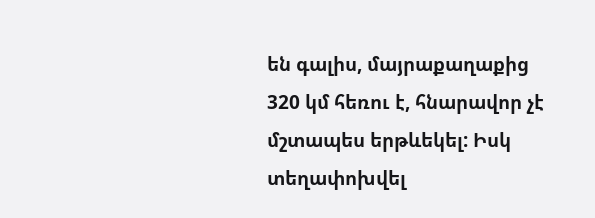են գալիս, մայրաքաղաքից 320 կմ հեռու է, հնարավոր չէ մշտապես երթևեկել: Իսկ տեղափոխվել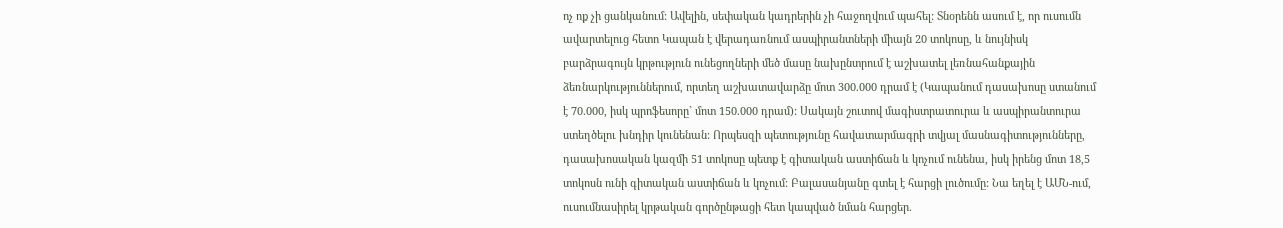ոչ ոք չի ցանկանում: Ավելին, սեփական կադրերին չի հաջողվում պահել: Տնօրենն ասում է, որ ուսումն ավարտելուց հետո Կապան է վերադառնում ասպիրանտների միայն 20 տոկոսը, և նույնիսկ բարձրագույն կրթություն ունեցողների մեծ մասը նախընտրում է աշխատել լեռնահանքային ձեռնարկություններում, որտեղ աշխատավարձը մոտ 300.000 դրամ է (Կապանում դասախոսը ստանում է 70.000, իսկ պրոֆեսորը` մոտ 150.000 դրամ): Սակայն շուտով մագիստրատուրա և ասպիրանտուրա ստեղծելու խնդիր կունենան: Որպեսզի պետությունը հավատարմագրի տվյալ մասնագիտությունները, դասախոսական կազմի 51 տոկոսը պետք է գիտական աստիճան և կոչում ունենա, իսկ իրենց մոտ 18,5 տոկոսն ունի գիտական աստիճան և կոչում: Բալասանյանը գտել է հարցի լուծումը: Նա եղել է ԱՄՆ-ում, ուսումնասիրել կրթական գործընթացի հետ կապված նման հարցեր.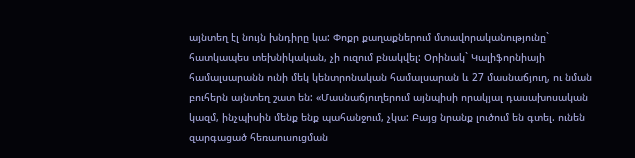այնտեղ էլ նույն խնդիրը կա: Փոքր քաղաքներում մտավորականությունը` հատկապես տեխնիկական, չի ուզում բնակվել: Օրինակ` Կալիֆորնիայի համալսարանն ունի մեկ կենտրոնական համալսարան և 27 մասնաճյուղ, ու նման բուհերն այնտեղ շատ են: «Մասնաճյուղերում այնպիսի որակյալ դասախոսական կազմ, ինչպիսին մենք ենք պահանջում, չկա: Բայց նրանք լուծում են գտել. ունեն զարգացած հեռաուսուցման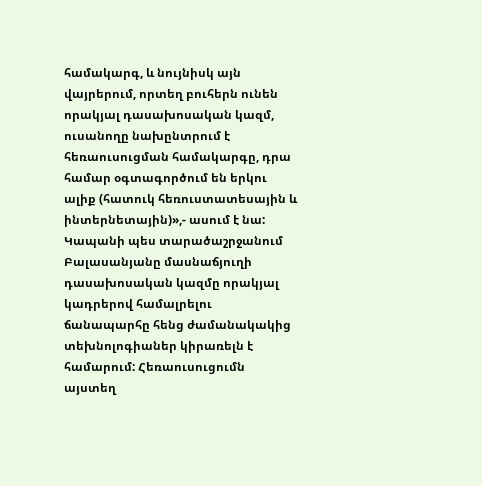համակարգ, և նույնիսկ այն վայրերում, որտեղ բուհերն ունեն որակյալ դասախոսական կազմ, ուսանողը նախընտրում է հեռաուսուցման համակարգը, դրա համար օգտագործում են երկու ալիք (հատուկ հեռուստատեսային և ինտերնետային)»,- ասում է նա: Կապանի պես տարածաշրջանում Բալասանյանը մասնաճյուղի դասախոսական կազմը որակյալ կադրերով համալրելու ճանապարհը հենց ժամանակակից տեխնոլոգիաներ կիրառելն է համարում: Հեռաուսուցումն այստեղ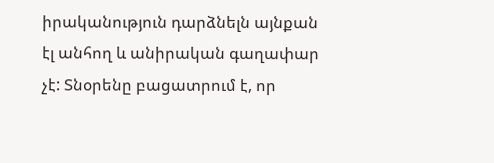իրականություն դարձնելն այնքան էլ անհող և անիրական գաղափար չէ: Տնօրենը բացատրում է, որ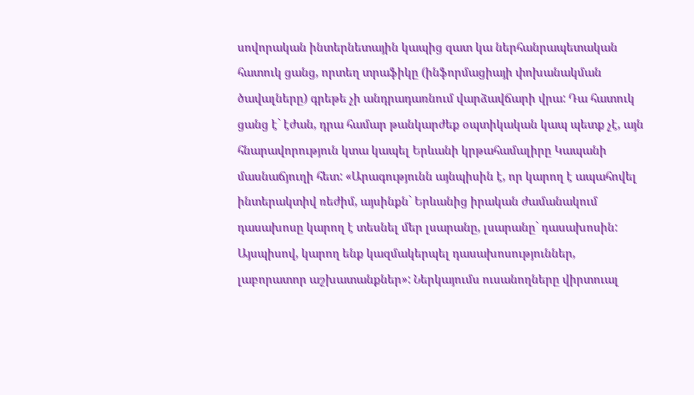սովորական ինտերնետային կապից զատ կա ներհանրապետական հատուկ ցանց, որտեղ տրաֆիկը (ինֆորմացիայի փոխանակման ծավալները) գրեթե չի անդրադառնում վարձավճարի վրա: Դա հատուկ ցանց է` էժան, դրա համար թանկարժեք օպտիկական կապ պետք չէ, այն հնարավորություն կտա կապել Երևանի կրթահամալիրը Կապանի մասնաճյուղի հետ: «Արագությունն այնպիսին է, որ կարող է ապահովել ինտերակտիվ ռեժիմ, այսինքն` Երևանից իրական ժամանակում դասախոսը կարող է տեսնել մեր լսարանը, լսարանը` դասախոսին: Այսպիսով, կարող ենք կազմակերպել դասախոսություններ, լաբորատոր աշխատանքներ»: Ներկայումս ուսանողները վիրտուալ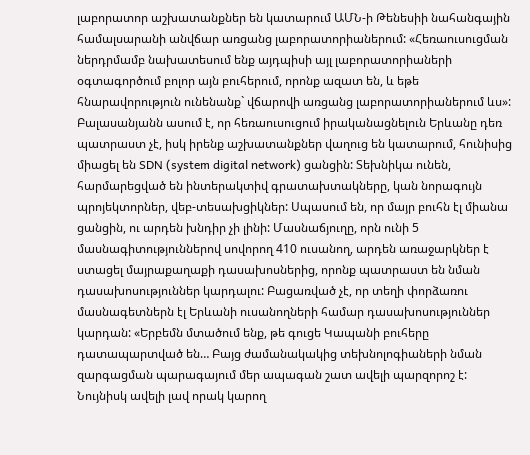լաբորատոր աշխատանքներ են կատարում ԱՄՆ-ի Թենեսիի նահանգային համալսարանի անվճար առցանց լաբորատորիաներում: «Հեռաուսուցման ներդրմամբ նախատեսում ենք այդպիսի այլ լաբորատորիաների օգտագործում բոլոր այն բուհերում, որոնք ազատ են, և եթե հնարավորություն ունենանք` վճարովի առցանց լաբորատորիաներում ևս»: Բալասանյանն ասում է, որ հեռաուսուցում իրականացնելուն Երևանը դեռ պատրաստ չէ, իսկ իրենք աշխատանքներ վաղուց են կատարում, հունիսից միացել են SDN (system digital network) ցանցին: Տեխնիկա ունեն, հարմարեցված են ինտերակտիվ գրատախտակները, կան նորագույն պրոյեկտորներ, վեբ-տեսախցիկներ: Սպասում են, որ մայր բուհն էլ միանա ցանցին, ու արդեն խնդիր չի լինի: Մասնաճյուղը, որն ունի 5 մասնագիտություններով սովորող 410 ուսանող, արդեն առաջարկներ է ստացել մայրաքաղաքի դասախոսներից, որոնք պատրաստ են նման դասախոսություններ կարդալու: Բացառված չէ, որ տեղի փորձառու մասնագետներն էլ Երևանի ուսանողների համար դասախոսություններ կարդան: «Երբեմն մտածում ենք, թե գուցե Կապանի բուհերը դատապարտված են… Բայց ժամանակակից տեխնոլոգիաների նման զարգացման պարագայում մեր ապագան շատ ավելի պարզորոշ է: Նույնիսկ ավելի լավ որակ կարող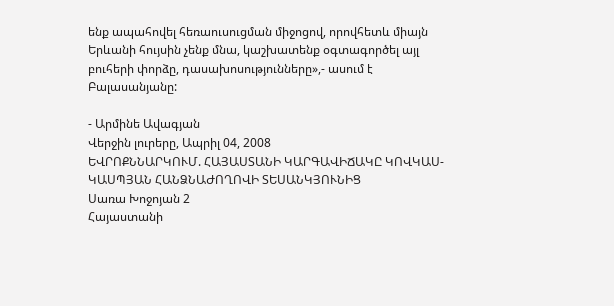ենք ապահովել հեռաուսուցման միջոցով, որովհետև միայն Երևանի հույսին չենք մնա, կաշխատենք օգտագործել այլ բուհերի փորձը, դասախոսությունները»,- ասում է Բալասանյանը:

- Արմինե Ավագյան
Վերջին լուրերը, Ապրիլ 04, 2008
ԵՎՐՈՔՆՆԱՐԿՈՒՄ. ՀԱՅԱՍՏԱՆԻ ԿԱՐԳԱՎԻՃԱԿԸ ԿՈՎԿԱՍ-ԿԱՍՊՅԱՆ ՀԱՆՁՆԱԺՈՂՈՎԻ ՏԵՍԱՆԿՅՈՒՆԻՑ
Սառա Խոջոյան 2
Հայաստանի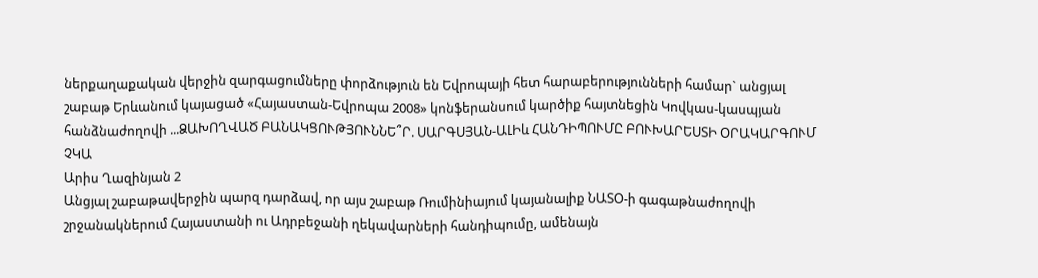ներքաղաքական վերջին զարգացումները փորձություն են Եվրոպայի հետ հարաբերությունների համար` անցյալ շաբաթ Երևանում կայացած «Հայաստան-Եվրոպա 2008» կոնֆերանսում կարծիք հայտնեցին Կովկաս-կասպյան հանձնաժողովի ...ՁԱԽՈՂՎԱԾ ԲԱՆԱԿՑՈՒԹՅՈՒՆՆԵ՞Ր. ՍԱՐԳՍՅԱՆ-ԱԼԻև ՀԱՆԴԻՊՈՒՄԸ ԲՈՒԽԱՐԵՍՏԻ ՕՐԱԿԱՐԳՈՒՄ ՉԿԱ
Արիս Ղազինյան 2
Անցյալ շաբաթավերջին պարզ դարձավ, որ այս շաբաթ Ռումինիայում կայանալիք ՆԱՏՕ-ի գագաթնաժողովի շրջանակներում Հայաստանի ու Ադրբեջանի ղեկավարների հանդիպումը, ամենայն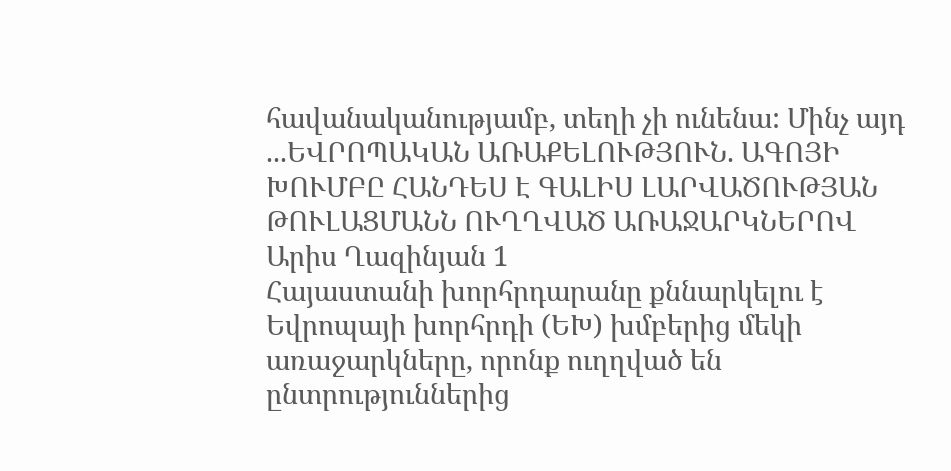հավանականությամբ, տեղի չի ունենա: Մինչ այդ ...ԵՎՐՈՊԱԿԱՆ ԱՌԱՔԵԼՈՒԹՅՈՒՆ. ԱԳՈՅԻ ԽՈՒՄԲԸ ՀԱՆԴԵՍ Է ԳԱԼԻՍ ԼԱՐՎԱԾՈՒԹՅԱՆ ԹՈՒԼԱՑՄԱՆՆ ՈՒՂՂՎԱԾ ԱՌԱՋԱՐԿՆԵՐՈՎ
Արիս Ղազինյան 1
Հայաստանի խորհրդարանը քննարկելու է Եվրոպայի խորհրդի (ԵԽ) խմբերից մեկի առաջարկները, որոնք ուղղված են ընտրություններից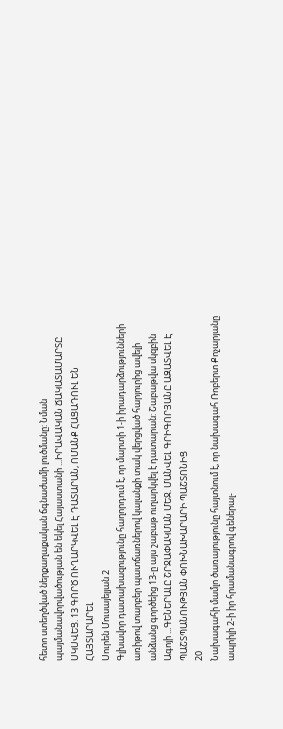հետո ստեղծված ներքաղաքական ճգնաժամի լուծմանը: Նման պայմանավորվածության են եկել Հայաստանի ...ԻՐԱՎԱԿԱՆ ՃԱԿԱՏԱՄԱՐՏԸ ՍԿՍՎԵՑ. 13 ԳՈՐԾ ՈՒՂԱՐԿՎԵԼ Է ԴԱՏԱՐԱՆ, ՈՄԱՆՔ ՀԱՑԱԴՈՒԼ ԵՆ ՀԱՅՏԱՐԱՐԵԼ
Սուրեն Մուսայելյան 2
Գլխավոր դատախազությունը հաղորդում է, որ մարտի 1-ի իրադարձությունների առիթով տարբեր պատճառներով կալանքի տակ վերցված հարյուրից ավելի անձանց գործեից 13-ը այս շաբաթ ուղարկվել է դատարան: Շաբաթվա սկզբին Ագոյի ...ԳԵՆԵՐԱԼԸ ՇՐՋԱՓԱԿՄԱՆ ՄԵՋ. ՄԱՆՎԵԼ ԳՐԻԳՈՐՅԱՆԸ ԱԶԱՏՎԵԼ Է ՊԱՇՏՊԱՆՈՒԹՅԱՆ ՓՈԽՆԱԽԱՐԱՐԻ ՊԱՇՏՈՆԻՑ
20
Նախագահի մամլո ծառայությունը հայտնում է, որ նախագահ Ռոբերտ Քոչարյանը ապրիլի 2-ի իր հրամանագրով գեներալ-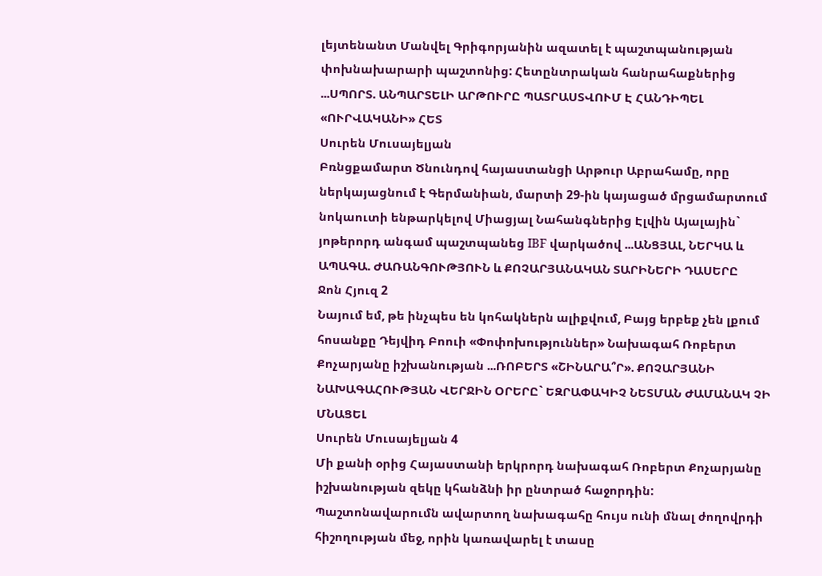լեյտենանտ Մանվել Գրիգորյանին ազատել է պաշտպանության փոխնախարարի պաշտոնից: Հետընտրական հանրահաքներից ...ՍՊՈՐՏ. ԱՆՊԱՐՏԵԼԻ ԱՐԹՈՒՐԸ ՊԱՏՐԱՍՏՎՈՒՄ Է ՀԱՆԴԻՊԵԼ «ՈՒՐՎԱԿԱՆԻ» ՀԵՏ
Սուրեն Մուսայելյան
Բռնցքամարտ Ծնունդով հայաստանցի Արթուր Աբրահամը, որը ներկայացնում է Գերմանիան, մարտի 29-ին կայացած մրցամարտում նոկաուտի ենթարկելով Միացյալ Նահանգներից Էլվին Այալային` յոթերորդ անգամ պաշտպանեց IBF վարկածով ...ԱՆՑՅԱԼ, ՆԵՐԿԱ և ԱՊԱԳԱ. ԺԱՌԱՆԳՈՒԹՅՈՒՆ և ՔՈՉԱՐՅԱՆԱԿԱՆ ՏԱՐԻՆԵՐԻ ԴԱՍԵՐԸ
Ջոն Հյուզ 2
Նայում եմ, թե ինչպես են կոհակներն ալիքվում, Բայց երբեք չեն լքում հոսանքը Դեյվիդ Բոուի «Փոփոխություններ» Նախագահ Ռոբերտ Քոչարյանը իշխանության ...ՌՈԲԵՐՏ «ՇԻՆԱՐԱ՞Ր». ՔՈՉԱՐՅԱՆԻ ՆԱԽԱԳԱՀՈՒԹՅԱՆ ՎԵՐՋԻՆ ՕՐԵՐԸ` ԵԶՐԱՓԱԿԻՉ ՆԵՏՄԱՆ ԺԱՄԱՆԱԿ ՉԻ ՄՆԱՑԵԼ
Սուրեն Մուսայելյան 4
Մի քանի օրից Հայաստանի երկրորդ նախագահ Ռոբերտ Քոչարյանը իշխանության զեկը կհանձնի իր ընտրած հաջորդին: Պաշտոնավարումն ավարտող նախագահը հույս ունի մնալ ժողովրդի հիշողության մեջ, որին կառավարել է տասը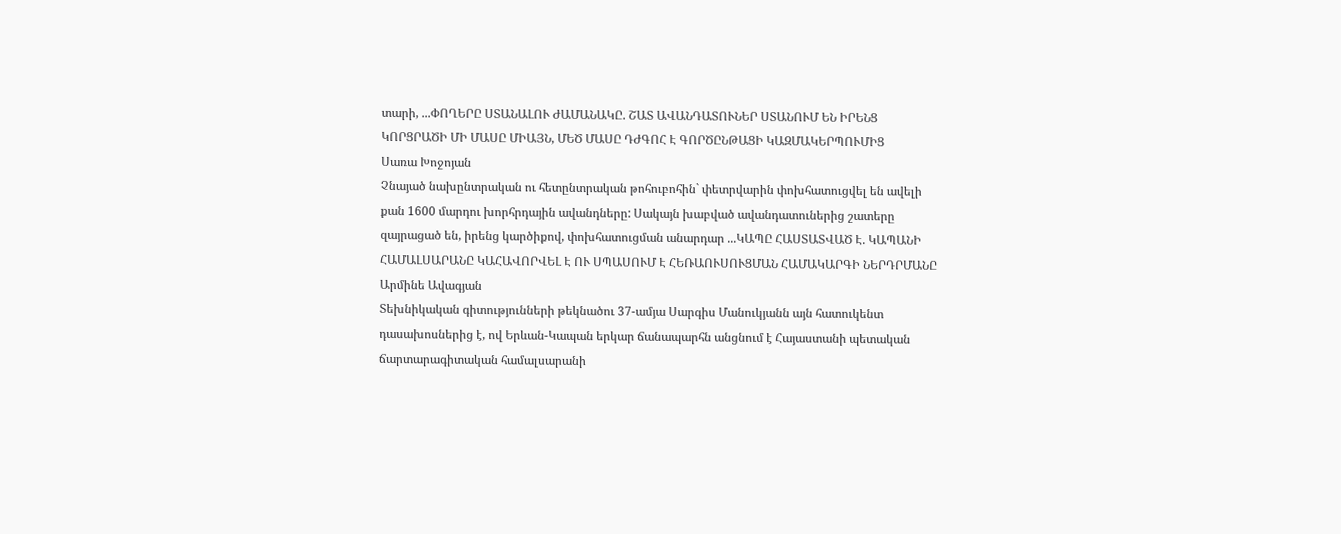տարի, ...ՓՈՂԵՐԸ ՍՏԱՆԱԼՈՒ ԺԱՄԱՆԱԿԸ. ՇԱՏ ԱՎԱՆԴԱՏՈՒՆԵՐ ՍՏԱՆՈՒՄ ԵՆ ԻՐԵՆՑ ԿՈՐՑՐԱԾԻ ՄԻ ՄԱՍԸ ՄԻԱՅՆ, ՄԵԾ ՄԱՍԸ ԴԺԳՈՀ Է ԳՈՐԾԸՆԹԱՑԻ ԿԱԶՄԱԿԵՐՊՈՒՄԻՑ
Սառա Խոջոյան
Չնայած նախընտրական ու հետընտրական թոհուբոհին` փետրվարին փոխհատուցվել են ավելի քան 1600 մարդու խորհրդային ավանդները: Սակայն խաբված ավանդատուներից շատերը զայրացած են, իրենց կարծիքով, փոխհատուցման անարդար ...ԿԱՊԸ ՀԱՍՏԱՏՎԱԾ Է. ԿԱՊԱՆԻ ՀԱՄԱԼՍԱՐԱՆԸ ԿԱՀԱՎՈՐՎԵԼ Է ՈՒ ՍՊԱՍՈՒՄ Է ՀԵՌԱՈՒՍՈՒՑՄԱՆ ՀԱՄԱԿԱՐԳԻ ՆԵՐԴՐՄԱՆԸ
Արմինե Ավագյան
Տեխնիկական գիտությունների թեկնածու 37-ամյա Սարգիս Մանուկյանն այն հատուկենտ դասախոսներից է, ով Երևան-Կապան երկար ճանապարհն անցնում է Հայաստանի պետական ճարտարագիտական համալսարանի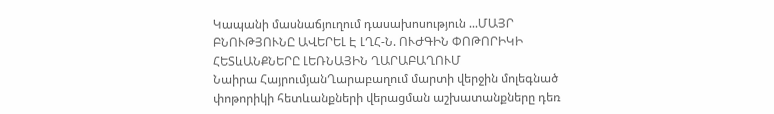Կապանի մասնաճյուղում դասախոսություն ...ՄԱՅՐ ԲՆՈՒԹՅՈՒՆԸ ԱՎԵՐԵԼ Է ԼՂՀ-Ն. ՈՒԺԳԻՆ ՓՈԹՈՐԻԿԻ ՀԵՏևԱՆՔՆԵՐԸ ԼԵՌՆԱՅԻՆ ՂԱՐԱԲԱՂՈՒՄ
Նաիրա ՀայրումյանՂարաբաղում մարտի վերջին մոլեգնած փոթորիկի հետևանքների վերացման աշխատանքները դեռ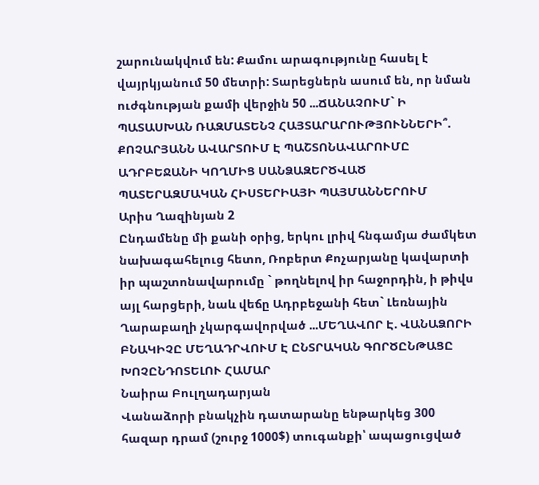շարունակվում են: Քամու արագությունը հասել է վայրկյանում 50 մետրի: Տարեցներն ասում են, որ նման ուժգնության քամի վերջին 50 ...ՃԱՆԱՉՈՒՄ` Ի ՊԱՏԱՍԽԱՆ ՌԱԶՄԱՏԵՆՉ ՀԱՅՏԱՐԱՐՈՒԹՅՈՒՆՆԵՐԻ՞. ՔՈՉԱՐՅԱՆՆ ԱՎԱՐՏՈՒՄ Է ՊԱՇՏՈՆԱՎԱՐՈՒՄԸ ԱԴՐԲԵՋԱՆԻ ԿՈՂՄԻՑ ՍԱՆՁԱԶԵՐԾՎԱԾ ՊԱՏԵՐԱԶՄԱԿԱՆ ՀԻՍՏԵՐԻԱՅԻ ՊԱՅՄԱՆՆԵՐՈՒՄ
Արիս Ղազինյան 2
Ընդամենը մի քանի օրից, երկու լրիվ հնգամյա ժամկետ նախագահելուց հետո, Ռոբերտ Քոչարյանը կավարտի իր պաշտոնավարումը ` թողնելով իր հաջորդին, ի թիվս այլ հարցերի, նաև վեճը Ադրբեջանի հետ` Լեռնային Ղարաբաղի չկարգավորված ...ՄԵՂԱՎՈՐ Է. ՎԱՆԱՁՈՐԻ ԲՆԱԿԻՉԸ ՄԵՂԱԴՐՎՈՒՄ Է ԸՆՏՐԱԿԱՆ ԳՈՐԾԸՆԹԱՑԸ ԽՈՉԸՆԴՈՏԵԼՈՒ ՀԱՄԱՐ
Նաիրա Բուլղադարյան
Վանաձորի բնակչին դատարանը ենթարկեց 300 հազար դրամ (շուրջ 1000$) տուգանքի՝ ապացուցված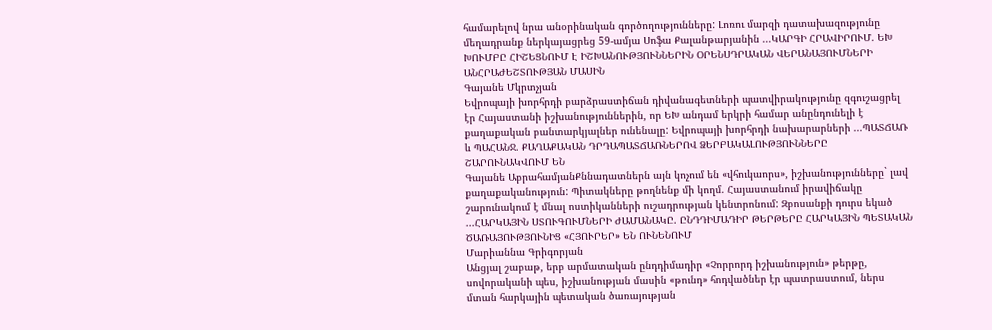համարելով նրա անօրինական գործողությունները: Լոռու մարզի դատախազությունը մեղադրանք ներկայացրեց 59-ամյա Սոֆա Քալանթարյանին ...ԿԱՐԳԻ ՀՐԱՎԻՐՈՒՄ. ԵԽ ԽՈՒՄԲԸ ՀԻՇԵՑՆՈՒՄ Է ԻՇԽԱՆՈՒԹՅՈՒՆՆԵՐԻՆ ՕՐԵՆՍԴՐԱԿԱՆ ՎԵՐԱՆԱՅՈՒՄՆԵՐԻ ԱՆՀՐԱԺԵՇՏՈՒԹՅԱՆ ՄԱՍԻՆ
Գայանե Մկրտչյան
Եվրոպայի խորհրդի բարձրաստիճան դիվանագետների պատվիրակությունը զգուշացրել էր Հայաստանի իշխանություններին, որ ԵԽ անդամ երկրի համար անընդունելի է քաղաքական բանտարկյալներ ունենալը: Եվրոպայի խորհրդի նախարարների ...ՊԱՏՃԱՌ և ՊԱՀԱՆՋ. ՔԱՂԱՔԱԿԱՆ ԴՐԴԱՊԱՏՃԱՌՆԵՐՈՎ ՁԵՐԲԱԿԱԼՈՒԹՅՈՒՆՆԵՐԸ ՇԱՐՈՒՆԱԿՎՈՒՄ ԵՆ
Գայանե ԱբրահամյանՔննադատներն այն կոչում են «վհուկաորս», իշխանությունները` լավ քաղաքականություն: Պիտակները թողնենք մի կողմ. Հայաստանում իրավիճակը շարունակում է մնալ ոստիկանների ուշադրության կենտրոնում: Զբոսանքի դուրս եկած ...ՀԱՐԿԱՅԻՆ ՍՏՈՒԳՈՒՄՆԵՐԻ ԺԱՄԱՆԱԿԸ. ԸՆԴԴԻՄԱԴԻՐ ԹԵՐԹԵՐԸ ՀԱՐԿԱՅԻՆ ՊԵՏԱԿԱՆ ԾԱՌԱՅՈՒԹՅՈՒՆԻՑ «ՀՅՈՒՐԵՐ» ԵՆ ՈՒՆԵՆՈՒՄ
Մարիաննա Գրիգորյան
Անցյալ շաբաթ, երբ արմատական ընդդիմադիր «Չորրորդ իշխանություն» թերթը, սովորականի պես, իշխանության մասին «թունդ» հոդվածներ էր պատրաստում, ներս մտան հարկային պետական ծառայության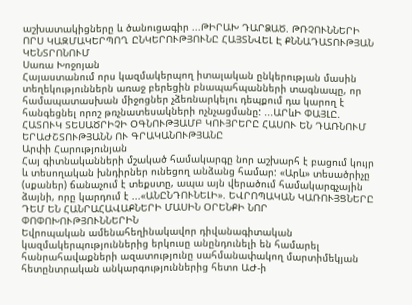աշխատակիցները և ծանուցագիր ...ԹԻՐԱԽ ԴԱՐՁԱԾ. ԹՌՉՈՒՆՆԵՐԻ ՈՐՍ ԿԱԶՄԱԿԵՐՊՈՂ ԸՆԿԵՐՈՒԹՅՈՒՆԸ ՀԱՅՏՆՎԵԼ Է ՔՆՆԱԴԱՏՈՒԹՅԱՆ ԿԵՆՏՐՈՆՈՒՄ
Սառա Խոջոյան
Հայաստանում որս կազմակերպող իտալական ընկերության մասին տեղեկություններն առաջ բերեցին բնապահպանների տագնապը, որ համապատասխան միջոցներ չձեռնարկելու դեպքում դա կարող է հանգեցնել որոշ թռչնատեսակների ոչնչացմանը: ...ԱՐևԻ ՓԱՅԼԸ. ՀԱՏՈՒԿ ՏԵՍԱԾՐԻՉԻ ՕԳՆՈՒԹՅԱՄԲ ԿՈՒՅՐԵՐԸ ՀԱՍՈՒ ԵՆ ԴԱՌՆՈՒՄ ԵՐԱԺՇՏՈՒԹՅԱՆՆ ՈՒ ԳՐԱԿԱՆՈՒԹՅԱՆԸ
Արփի Հարությունյան
Հայ գիտնականների մշակած համակարգը նոր աշխարհ է բացում կույր և տեսողական խնդիրներ ունեցող անձանց համար: «Արև» տեսածրիչը (սքաներ) ճանաչում է տեքստը, ապա այն վերածում համակարգչային ձայնի, որը կարդում է ...«ԱՆԸՆԴՈՒՆԵԼԻ». ԵՎՐՈՊԱԿԱՆ ԿԱՌՈՒՅՑՆԵՐԸ ԴԵՄ ԵՆ ՀԱՆՐԱՀԱՎԱՔՆԵՐԻ ՄԱՍԻՆ ՕՐԵՆՔԻ ՆՈՐ ՓՈՓՈԽՈՒԹՅՈՒՆՆԵՐԻՆ
Եվրոպական ամենահեղինակավոր դիվանագիտական կազմակերպություններից երկուսը անընդունելի են համարել հանրահավաքների ազատությունը սահմանափակող մարտիմեկյան հետընտրական անկարգություններից հետո ԱԺ-ի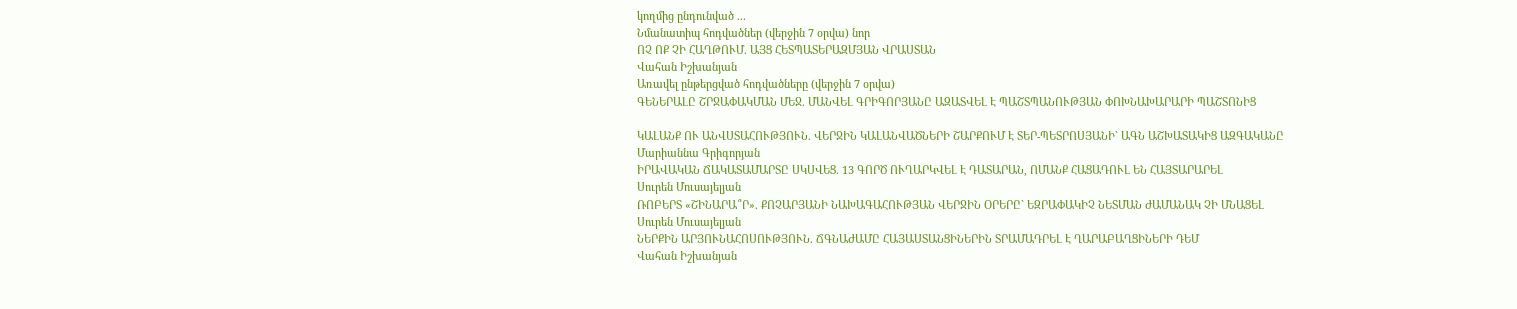կողմից ընդունված ...
Նմանատիպ հոդվածներ (վերջին 7 օրվա) նոր
ՈՉ ՈՔ ՉԻ ՀԱՂԹՈՒՄ. ԱՅՑ ՀԵՏՊԱՏԵՐԱԶՄՅԱՆ ՎՐԱՍՏԱՆ
Վահան Իշխանյան
Առավել ընթերցված հոդվածները (վերջին 7 օրվա)
ԳԵՆԵՐԱԼԸ ՇՐՋԱՓԱԿՄԱՆ ՄԵՋ. ՄԱՆՎԵԼ ԳՐԻԳՈՐՅԱՆԸ ԱԶԱՏՎԵԼ Է ՊԱՇՏՊԱՆՈՒԹՅԱՆ ՓՈԽՆԱԽԱՐԱՐԻ ՊԱՇՏՈՆԻՑ

ԿԱԼԱՆՔ ՈՒ ԱՆՎՍՏԱՀՈՒԹՅՈՒՆ. ՎԵՐՋԻՆ ԿԱԼԱՆՎԱԾՆԵՐԻ ՇԱՐՔՈՒՄ Է ՏԵՐ-ՊԵՏՐՈՍՅԱՆԻ` ԱԳՆ ԱՇԽԱՏԱԿԻՑ ԱԶԳԱԿԱՆԸ
Մարիաննա Գրիգորյան
ԻՐԱՎԱԿԱՆ ՃԱԿԱՏԱՄԱՐՏԸ ՍԿՍՎԵՑ. 13 ԳՈՐԾ ՈՒՂԱՐԿՎԵԼ Է ԴԱՏԱՐԱՆ, ՈՄԱՆՔ ՀԱՑԱԴՈՒԼ ԵՆ ՀԱՅՏԱՐԱՐԵԼ
Սուրեն Մուսայելյան
ՌՈԲԵՐՏ «ՇԻՆԱՐԱ՞Ր». ՔՈՉԱՐՅԱՆԻ ՆԱԽԱԳԱՀՈՒԹՅԱՆ ՎԵՐՋԻՆ ՕՐԵՐԸ` ԵԶՐԱՓԱԿԻՉ ՆԵՏՄԱՆ ԺԱՄԱՆԱԿ ՉԻ ՄՆԱՑԵԼ
Սուրեն Մուսայելյան
ՆԵՐՔԻՆ ԱՐՅՈՒՆԱՀՈՍՈՒԹՅՈՒՆ. ՃԳՆԱԺԱՄԸ ՀԱՅԱՍՏԱՆՑԻՆԵՐԻՆ ՏՐԱՄԱԴՐԵԼ Է ՂԱՐԱԲԱՂՑԻՆԵՐԻ ԴԵՄ
Վահան Իշխանյան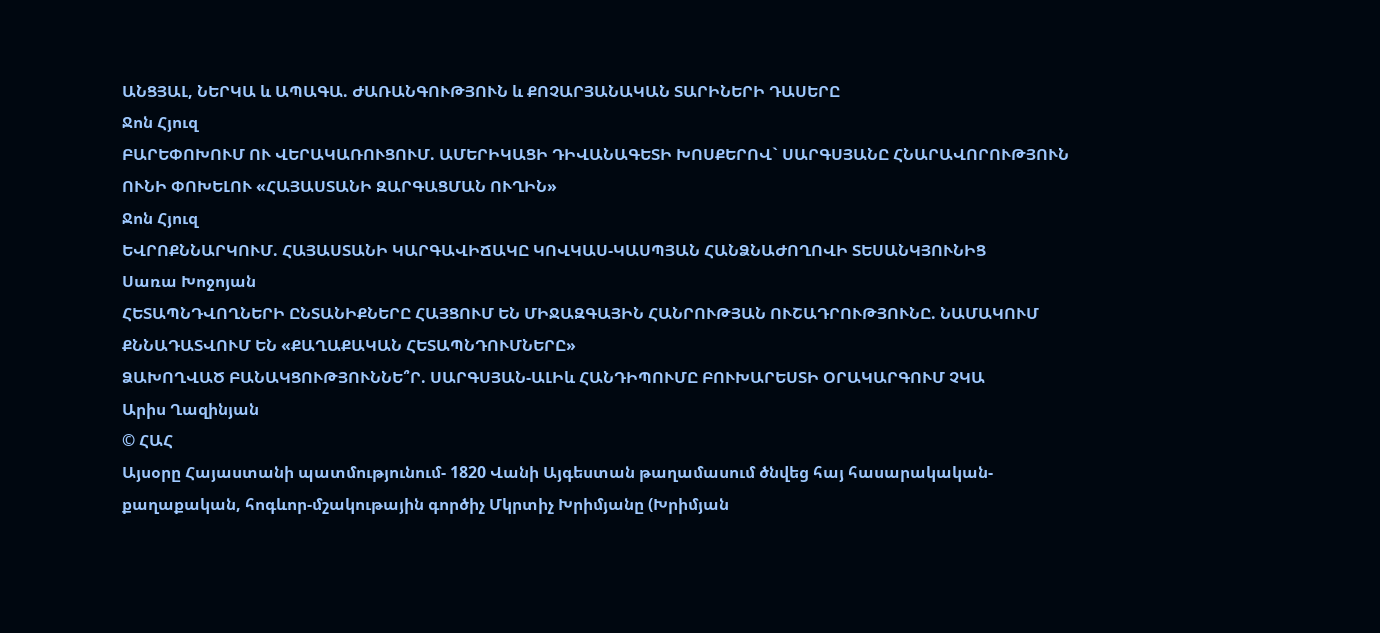ԱՆՑՅԱԼ, ՆԵՐԿԱ և ԱՊԱԳԱ. ԺԱՌԱՆԳՈՒԹՅՈՒՆ և ՔՈՉԱՐՅԱՆԱԿԱՆ ՏԱՐԻՆԵՐԻ ԴԱՍԵՐԸ
Ջոն Հյուզ
ԲԱՐԵՓՈԽՈՒՄ ՈՒ ՎԵՐԱԿԱՌՈՒՑՈՒՄ. ԱՄԵՐԻԿԱՑԻ ԴԻՎԱՆԱԳԵՏԻ ԽՈՍՔԵՐՈՎ` ՍԱՐԳՍՅԱՆԸ ՀՆԱՐԱՎՈՐՈՒԹՅՈՒՆ ՈՒՆԻ ՓՈԽԵԼՈՒ «ՀԱՅԱՍՏԱՆԻ ԶԱՐԳԱՑՄԱՆ ՈՒՂԻՆ»
Ջոն Հյուզ
ԵՎՐՈՔՆՆԱՐԿՈՒՄ. ՀԱՅԱՍՏԱՆԻ ԿԱՐԳԱՎԻՃԱԿԸ ԿՈՎԿԱՍ-ԿԱՍՊՅԱՆ ՀԱՆՁՆԱԺՈՂՈՎԻ ՏԵՍԱՆԿՅՈՒՆԻՑ
Սառա Խոջոյան
ՀԵՏԱՊՆԴՎՈՂՆԵՐԻ ԸՆՏԱՆԻՔՆԵՐԸ ՀԱՅՑՈՒՄ ԵՆ ՄԻՋԱԶԳԱՅԻՆ ՀԱՆՐՈՒԹՅԱՆ ՈՒՇԱԴՐՈՒԹՅՈՒՆԸ. ՆԱՄԱԿՈՒՄ ՔՆՆԱԴԱՏՎՈՒՄ ԵՆ «ՔԱՂԱՔԱԿԱՆ ՀԵՏԱՊՆԴՈՒՄՆԵՐԸ»
ՁԱԽՈՂՎԱԾ ԲԱՆԱԿՑՈՒԹՅՈՒՆՆԵ՞Ր. ՍԱՐԳՍՅԱՆ-ԱԼԻև ՀԱՆԴԻՊՈՒՄԸ ԲՈՒԽԱՐԵՍՏԻ ՕՐԱԿԱՐԳՈՒՄ ՉԿԱ
Արիս Ղազինյան
© ՀԱՀ
Այսօրը Հայաստանի պատմությունում- 1820 Վանի Այգեստան թաղամասում ծնվեց հայ հասարակական-քաղաքական, հոգևոր-մշակութային գործիչ Մկրտիչ Խրիմյանը (Խրիմյան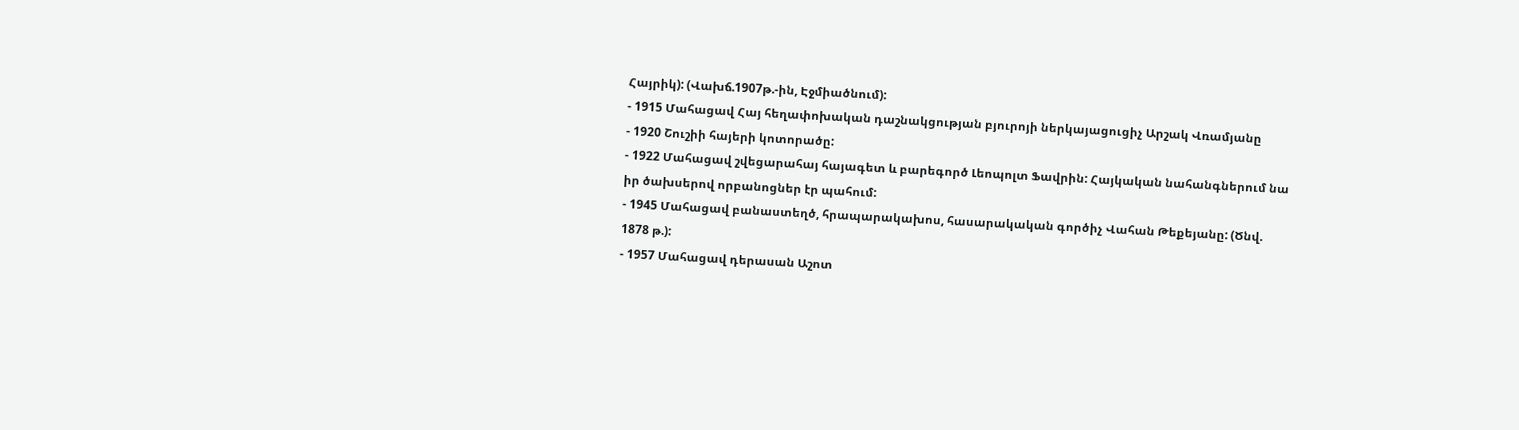Հայրիկ): (Վախճ.1907թ.-ին, Էջմիածնում):
- 1915 Մահացավ Հայ հեղափոխական դաշնակցության բյուրոյի ներկայացուցիչ Արշակ Վռամյանը
- 1920 Շուշիի հայերի կոտորածը:
- 1922 Մահացավ շվեցարահայ հայագետ և բարեգործ Լեոպոլտ Ֆավրին: Հայկական նահանգներում նա իր ծախսերով որբանոցներ էր պահում:
- 1945 Մահացավ բանաստեղծ, հրապարակախոս, հասարակական գործիչ Վահան Թեքեյանը: (Ծնվ. 1878 թ.):
- 1957 Մահացավ դերասան Աշոտ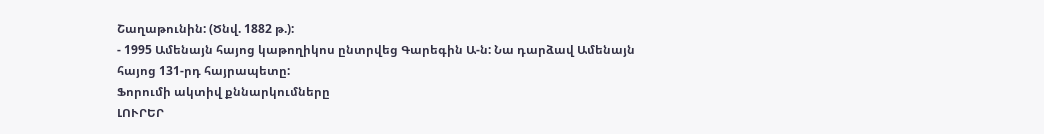Շաղաթունին: (Ծնվ. 1882 թ.):
- 1995 Ամենայն հայոց կաթողիկոս ընտրվեց Գարեգին Ա-ն: Նա դարձավ Ամենայն հայոց 131-րդ հայրապետը:
Ֆորումի ակտիվ քննարկումները
ԼՈՒՐԵՐ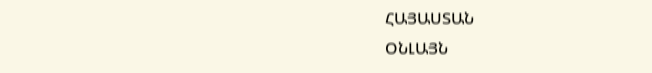ՀԱՅԱՍՏԱՆ
ՕՆԼԱՅՆ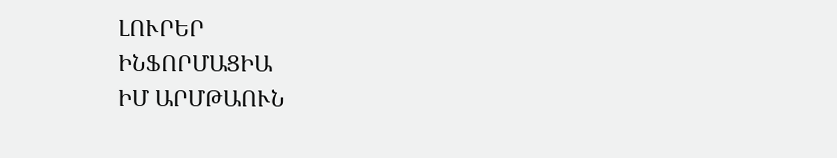ԼՈՒՐԵՐ
ԻՆՖՈՐՄԱՑԻԱ
ԻՄ ԱՐՄԹԱՈՒՆ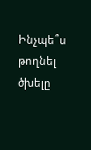Ինչպե՞ս թողնել ծխելը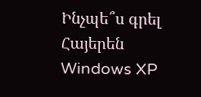Ինչպե՞ս գրել Հայերեն Windows XP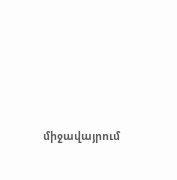միջավայրում